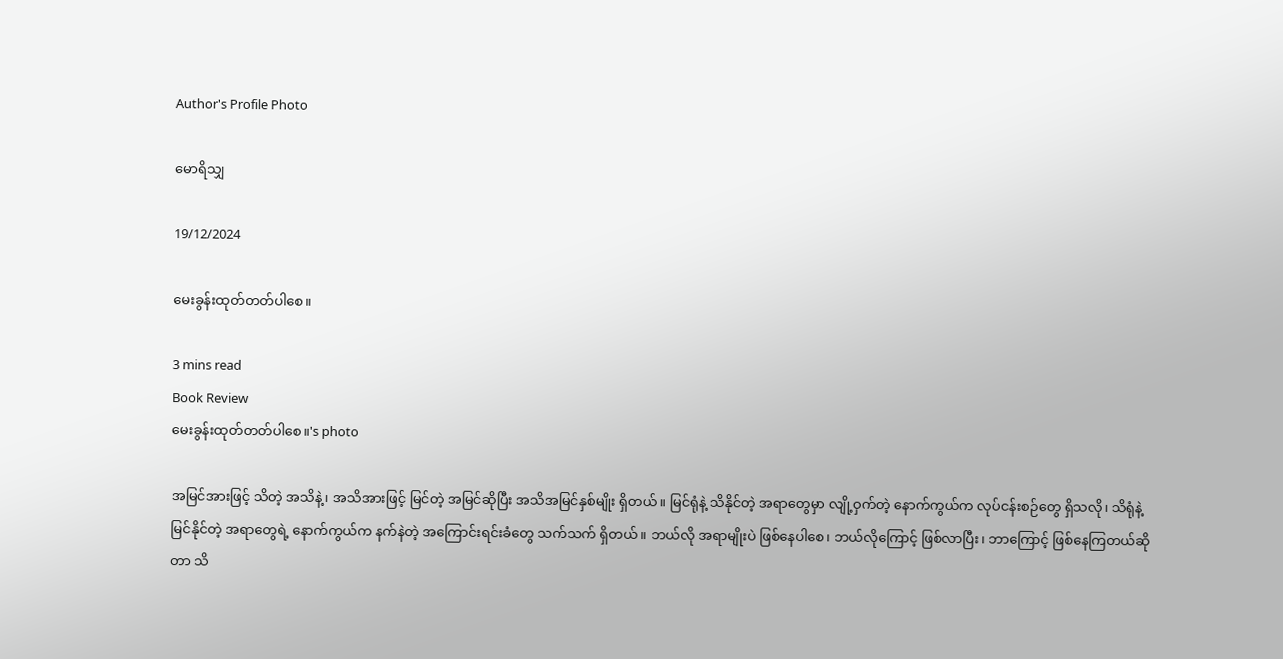Author's Profile Photo

မောရိသျှ

19/12/2024

မေးခွန်းထုတ်တတ်ပါစေ။

3 mins read
Book Review
မေးခွန်းထုတ်တတ်ပါစေ။'s photo

အမြင်အားဖြင့် သိတဲ့ အသိနဲ့၊ အသိအားဖြင့် မြင်တဲ့ အမြင်ဆိုပြီး အသိအမြင်နှစ်မျိုး ရှိတယ်။ မြင်ရုံနဲ့ သိနိုင်တဲ့ အရာတွေမှာ လျို့ဝှက်တဲ့ နောက်ကွယ်က လုပ်ငန်းစဉ်တွေ ရှိသလို၊ သိရုံနဲ့ မြင်နိုင်တဲ့ အရာတွေရဲ့ နောက်ကွယ်က နက်နဲတဲ့ အကြောင်းရင်းခံတွေ သက်သက် ရှိတယ်။ ဘယ်လို အရာမျိုးပဲ ဖြစ်နေပါစေ၊ ဘယ်လိုကြောင့် ဖြစ်လာပြီး၊ ဘာကြောင့် ဖြစ်နေကြတယ်ဆိုတာ သိ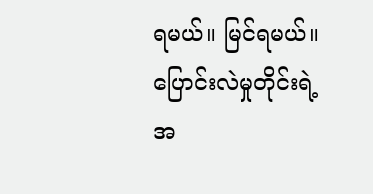ရမယ်။ မြင်ရမယ်။ ပြောင်းလဲမှုတိုင်းရဲ့ အ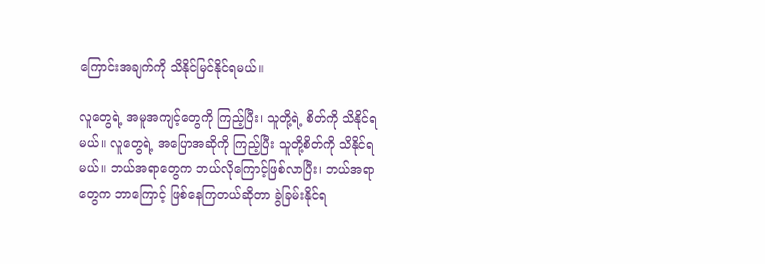ကြောင်းအချက်ကို သိနိုင်မြင်နိုင်ရမယ်။

လူတွေရဲ့ အမူအကျင့်တွေကို ကြည့်ပြီး၊ သူတို့ရဲ့ စိတ်ကို သိနိုင်ရမယ်။ လူတွေရဲ့ အပြောအဆိုကို ကြည့်ပြီး သူတို့စိတ်ကို သိနိုင်ရမယ်။ ဘယ်အရာတွေက ဘယ်လိုကြောင့်ဖြစ်လာပြီး၊ ဘယ်အရာတွေက ဘာကြောင့် ဖြစ်နေကြတယ်ဆိုတာ ခွဲခြမ်းနိုင်ရ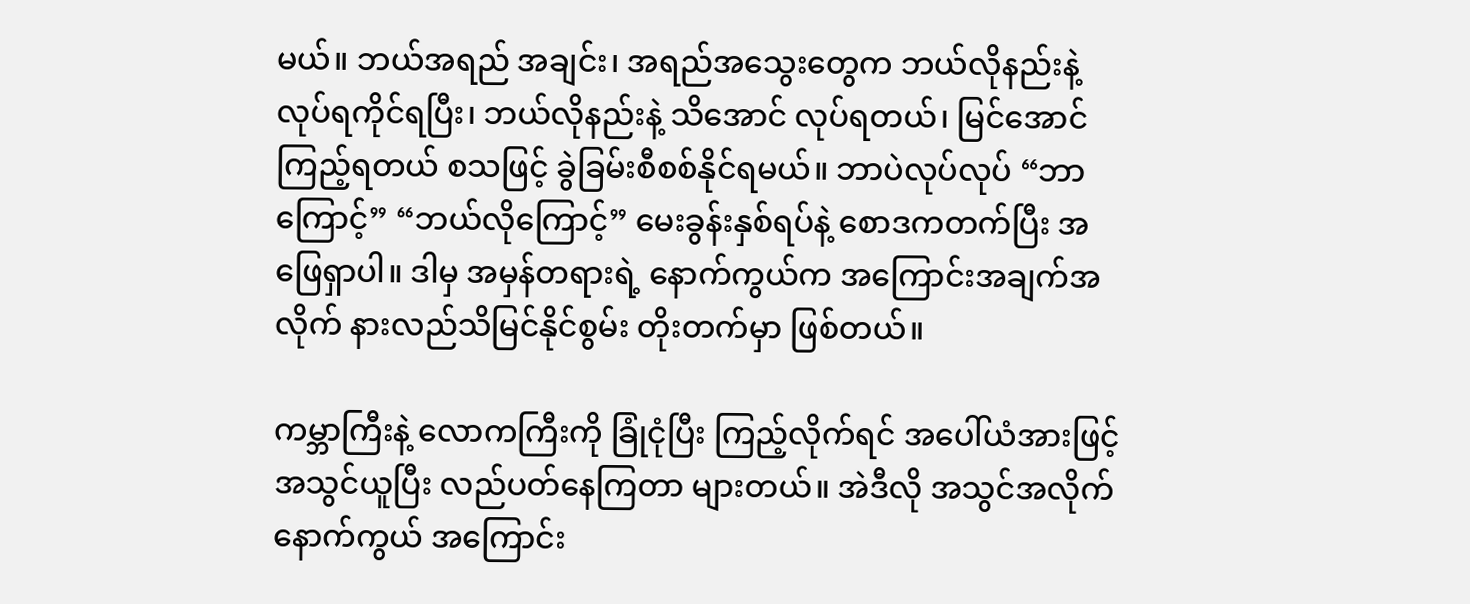မယ်။ ဘယ်အရည် အချင်း၊ အရည်အသွေးတွေက ဘယ်လိုနည်းနဲ့ လုပ်ရကိုင်ရပြီး၊ ဘယ်လိုနည်းနဲ့ သိအောင် လုပ်ရတယ်၊ မြင်အောင် ကြည့်ရတယ် စသဖြင့် ခွဲခြမ်းစီစစ်နိုင်ရမယ်။ ဘာပဲလုပ်လုပ် “ဘာကြောင့်” “ဘယ်လိုကြောင့်” မေးခွန်းနှစ်ရပ်နဲ့ စောဒကတက်ပြီး အဖြေရှာပါ။ ဒါမှ အမှန်တရားရဲ့ နောက်ကွယ်က အကြောင်းအချက်အလိုက် နားလည်သိမြင်နိုင်စွမ်း တိုးတက်မှာ ဖြစ်တယ်။

ကမ္ဘာကြီးနဲ့ လောကကြီးကို ခြုံငုံပြီး ကြည့်လိုက်ရင် အပေါ်ယံအားဖြင့် အသွင်ယူပြီး လည်ပတ်နေကြတာ များတယ်။ အဲဒီလို အသွင်အလိုက် နောက်ကွယ် အကြောင်း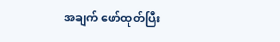အချက် ဖော်ထုတ်ပြီး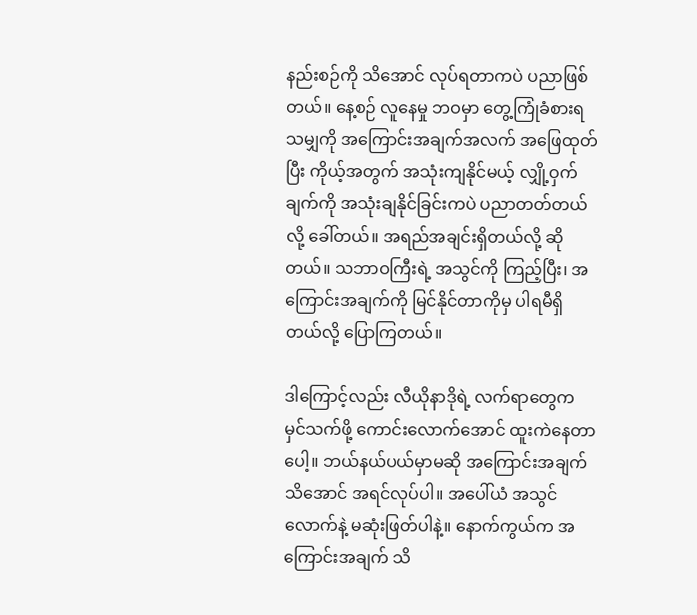နည်းစဉ်ကို သိအောင် လုပ်ရတာကပဲ ပညာဖြစ်တယ်။ နေ့စဉ် လူနေမှု ဘဝမှာ တွေ့ကြုံခံစားရသမျှကို အကြောင်းအချက်အလက် အဖြေထုတ်ပြီး ကိုယ့်အတွက် အသုံးကျနိုင်မယ့် လျှို့ဝှက်ချက်ကို အသုံးချနိုင်ခြင်းကပဲ ပညာတတ်တယ်လို့ ခေါ်တယ်။ အရည်အချင်းရှိတယ်လို့ ဆိုတယ်။ သဘာဝကြီးရဲ့ အသွင်ကို ကြည့်ပြီး၊ အကြောင်းအချက်ကို မြင်နိုင်တာကိုမှ ပါရမီရှိတယ်လို့ ပြောကြတယ်။

ဒါကြောင့်လည်း လီယိုနာဒိုရဲ့ လက်ရာတွေက မှင်သက်ဖို့ ကောင်းလောက်အောင် ထူးကဲနေတာပေါ့။ ဘယ်နယ်ပယ်မှာမဆို အကြောင်းအချက် သိအောင် အရင်လုပ်ပါ။ အပေါ်ယံ အသွင်လောက်နဲ့ မဆုံးဖြတ်ပါနဲ့။ နောက်ကွယ်က အကြောင်းအချက် သိ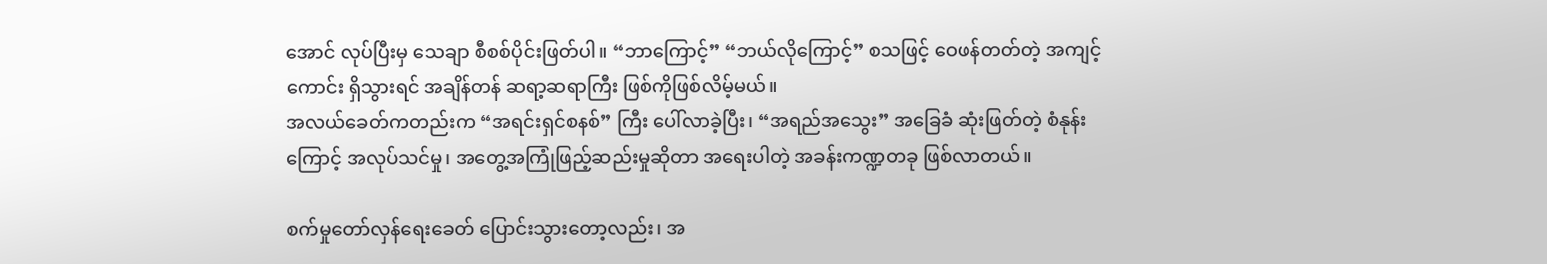အောင် လုပ်ပြီးမှ သေချာ စီစစ်ပိုင်းဖြတ်ပါ။ “ဘာကြောင့်” “ဘယ်လိုကြောင့်” စသဖြင့် ဝေဖန်တတ်တဲ့ အကျင့်ကောင်း ရှိသွားရင် အချိန်တန် ဆရာ့ဆရာကြီး ဖြစ်ကိုဖြစ်လိမ့်မယ်။
အလယ်ခေတ်ကတည်းက “အရင်းရှင်စနစ်” ကြီး ပေါ်လာခဲ့ပြီး၊ “အရည်အသွေး” အခြေခံ ဆုံးဖြတ်တဲ့ စံနုန်းကြောင့် အလုပ်သင်မှု၊ အတွေ့အကြုံဖြည့်ဆည်းမှုဆိုတာ အရေးပါတဲ့ အခန်းကဏ္ဍတခု ဖြစ်လာတယ်။

စက်မှုတော်လှန်ရေးခေတ် ပြောင်းသွားတော့လည်း၊ အ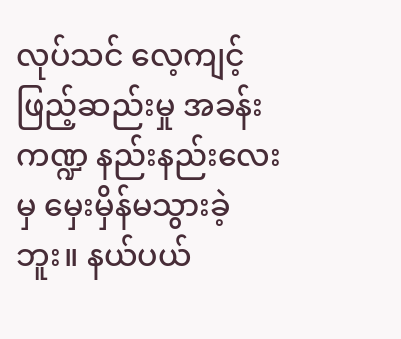လုပ်သင် လေ့ကျင့်ဖြည့်ဆည်းမှု အခန်းကဏ္ဍ နည်းနည်းလေးမှ မှေးမှိန်မသွားခဲ့ဘူး။ နယ်ပယ်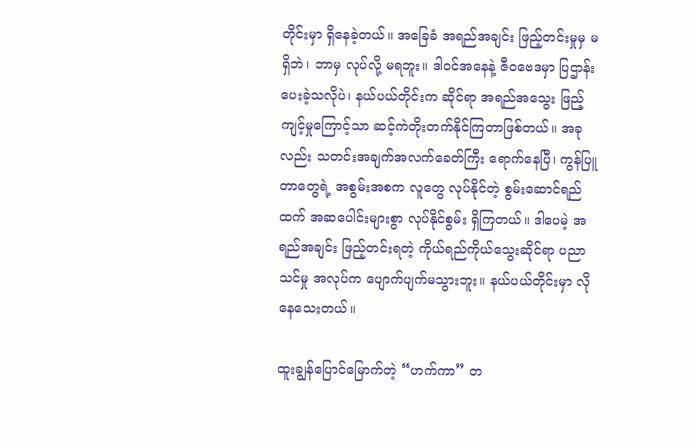တိုင်းမှာ ရှိနေခဲ့တယ်။ အခြေခံ အရည်အချင်း ဖြည့်တင်းမှုမှ မရှိဘဲ၊ ဘာမှ လုပ်လို့ မရဘူး။ ဒါဝင်အနေနဲ့ ဇီဝဗေဒမှာ ပြဌာန်းပေးခဲ့သလိုပဲ၊ နယ်ပယ်တိုင်းက ဆိုင်ရာ အရည်အသွေး ဖြည့်ကျင့်မှုကြောင့်သာ ဆင့်ကဲတိုးတက်နိုင်ကြတာဖြစ်တယ်။ အခုလည်း သတင်းအချက်အလက်ခေတ်ကြီး ရောက်နေပြီ၊ ကွန်ပြူတာတွေရဲ့ အစွမ်းအစက လူတွေ လုပ်နိုင်တဲ့ စွမ်းဆောင်ရည်ထက် အဆပေါင်းများစွာ လုပ်နိုင်စွမ်း ရှိကြတယ်။ ဒါပေမဲ့ အရည်အချင်း ဖြည့်တင်းရတဲ့ ကိုယ်ရည်ကိုယ်သွေးဆိုင်ရာ ပညာသင်မှု အလုပ်က ပျောက်ပျက်မသွားဘူး။ နယ်ပယ်တိုင်းမှာ လိုနေသေးတယ်။

ထူးချွန်ပြောင်မြောက်တဲ့ “ဟက်ကာ” တ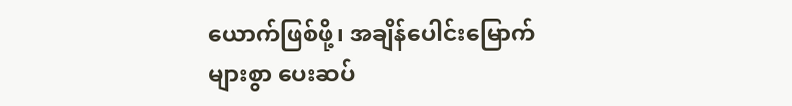ယောက်ဖြစ်ဖို့၊ အချိန်ပေါင်းမြောက်များစွာ ပေးဆပ်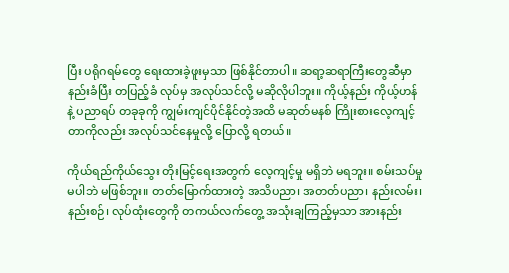ပြီး ပရိုဂရမ်တွေ ရေးထားခဲ့ဖူးမှသာ ဖြစ်နိုင်တာပါ။ ဆရာ့ဆရာကြီးတွေဆီမှာ နည်းခံပြီး တပြည့်ခံ လုပ်မှ အလုပ်သင်လို့ မဆိုလိုပါဘူး။ ကိုယ့်နည်း ကိုယ့်ဟန်နဲ့ ပညာရပ် တခုခုကို ကျွမ်းကျင်ပိုင်နိုင်တဲ့အထိ မဆုတ်မနစ် ကြိုးစားလေ့ကျင့်တာကိုလည်း အလုပ်သင်နေမှုလို့ ပြောလို့ ရတယ်။

ကိုယ်ရည်ကိုယ်သွေး တိုးမြင့်ရေးအတွက် လေ့ကျင့်မှု မရှိဘဲ မရဘူး။ စမ်းသပ်မှု မပါဘဲ မဖြစ်ဘူး။ တတ်မြောက်ထားတဲ့ အသိပညာ၊ အတတ်ပညာ၊ နည်းလမ်း၊ နည်းစဉ်၊ လုပ်ထုံးတွေကို တကယ်လက်တွေ့ အသုံးချကြည့်မှသာ အားနည်း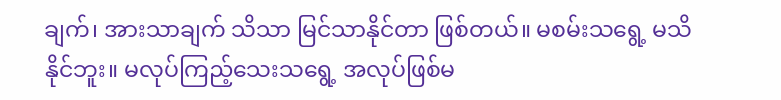ချက်၊ အားသာချက် သိသာ မြင်သာနိုင်တာ ဖြစ်တယ်။ မစမ်းသရွေ့ မသိနိုင်ဘူး။ မလုပ်ကြည့်သေးသရွေ့ အလုပ်ဖြစ်မ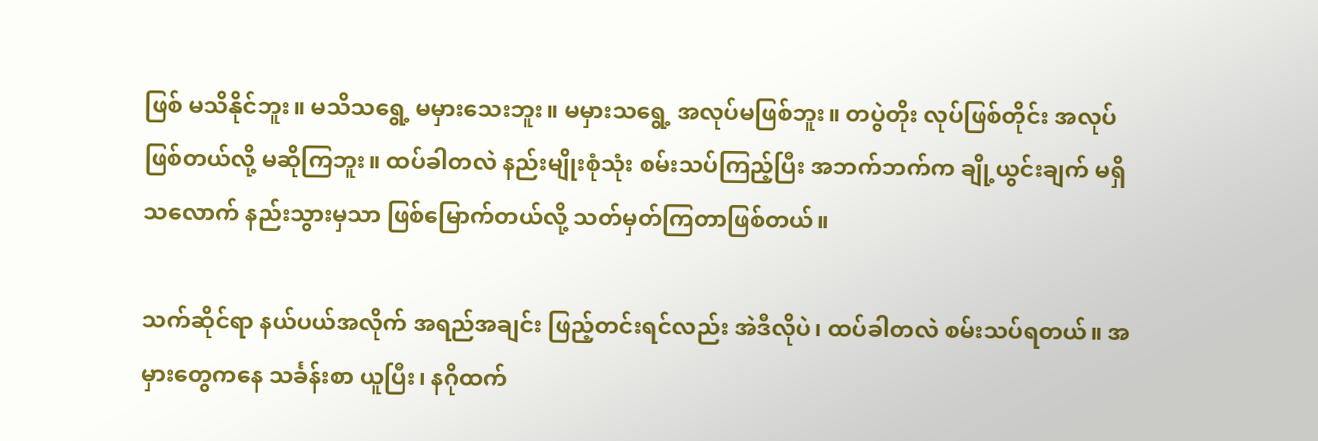ဖြစ် မသိနိုင်ဘူး။ မသိသရွေ့ မမှားသေးဘူး။ မမှားသရွေ့ အလုပ်မဖြစ်ဘူး။ တပွဲတိုး လုပ်ဖြစ်တိုင်း အလုပ်ဖြစ်တယ်လို့ မဆိုကြဘူး။ ထပ်ခါတလဲ နည်းမျိုးစုံသုံး စမ်းသပ်ကြည့်ပြီး အဘက်ဘက်က ချို့ယွင်းချက် မရှိသလောက် နည်းသွားမှသာ ဖြစ်မြောက်တယ်လို့ သတ်မှတ်ကြတာဖြစ်တယ်။

သက်ဆိုင်ရာ နယ်ပယ်အလိုက် အရည်အချင်း ဖြည့်တင်းရင်လည်း အဲဒီလိုပဲ၊ ထပ်ခါတလဲ စမ်းသပ်ရတယ်။ အမှားတွေကနေ သင်္ခန်းစာ ယူပြီး၊ နဂိုထက်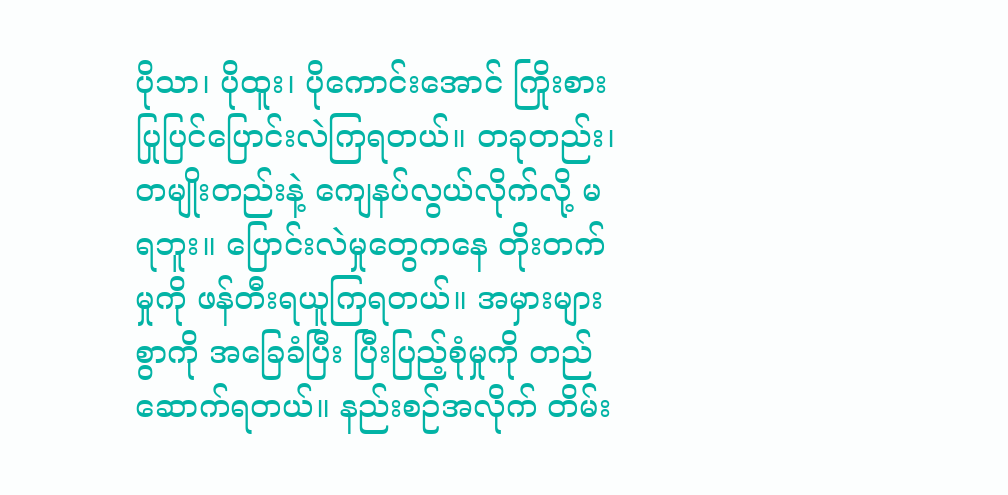ပိုသာ၊ ပိုထူး၊ ပိုကောင်းအောင် ကြိုးစားပြုပြင်ပြောင်းလဲကြရတယ်။ တခုတည်း၊ တမျိုးတည်းနဲ့ ကျေနပ်လွယ်လိုက်လို့ မရဘူး။ ပြောင်းလဲမှုတွေကနေ တိုးတက်မှုကို ဖန်တီးရယူကြရတယ်။ အမှားများစွာကို အခြေခံပြီး ပြီးပြည့်စုံမှုကို တည်ဆောက်ရတယ်။ နည်းစဉ်အလိုက် တိမ်း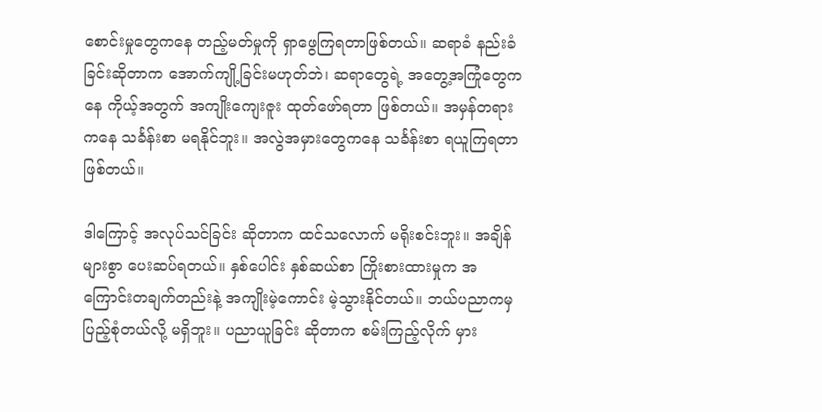စောင်းမှုတွေကနေ တည့်မတ်မှုကို ရှာဖွေကြရတာဖြစ်တယ်။ ဆရာခံ နည်းခံခြင်းဆိုတာက အောက်ကျို့ခြင်းမဟုတ်ဘဲ၊ ဆရာတွေရဲ့ အတွေ့အကြုံတွေကနေ ကိုယ့်အတွက် အကျိုးကျေးဇူး ထုတ်ဖော်ရတာ ဖြစ်တယ်။ အမှန်တရားကနေ သင်္ခန်းစာ မရနိုင်ဘူး။ အလွဲအမှားတွေကနေ သင်္ခန်းစာ ရယူကြရတာဖြစ်တယ်။

ဒါကြောင့် အလုပ်သင်ခြင်း ဆိုတာက ထင်သလောက် မရိုးစင်းဘူး။ အချိန်များစွာ ပေးဆပ်ရတယ်။ နှစ်ပေါင်း နှစ်ဆယ်စာ ကြိုးစားထားမှုက အကြောင်းတချက်တည်းနဲ့ အကျိုးမဲ့ကောင်း မဲ့သွားနိုင်တယ်။ ဘယ်ပညာကမှ ပြည့်စုံတယ်လို့ မရှိဘူး။ ပညာယူခြင်း ဆိုတာက စမ်းကြည့်လိုက် မှား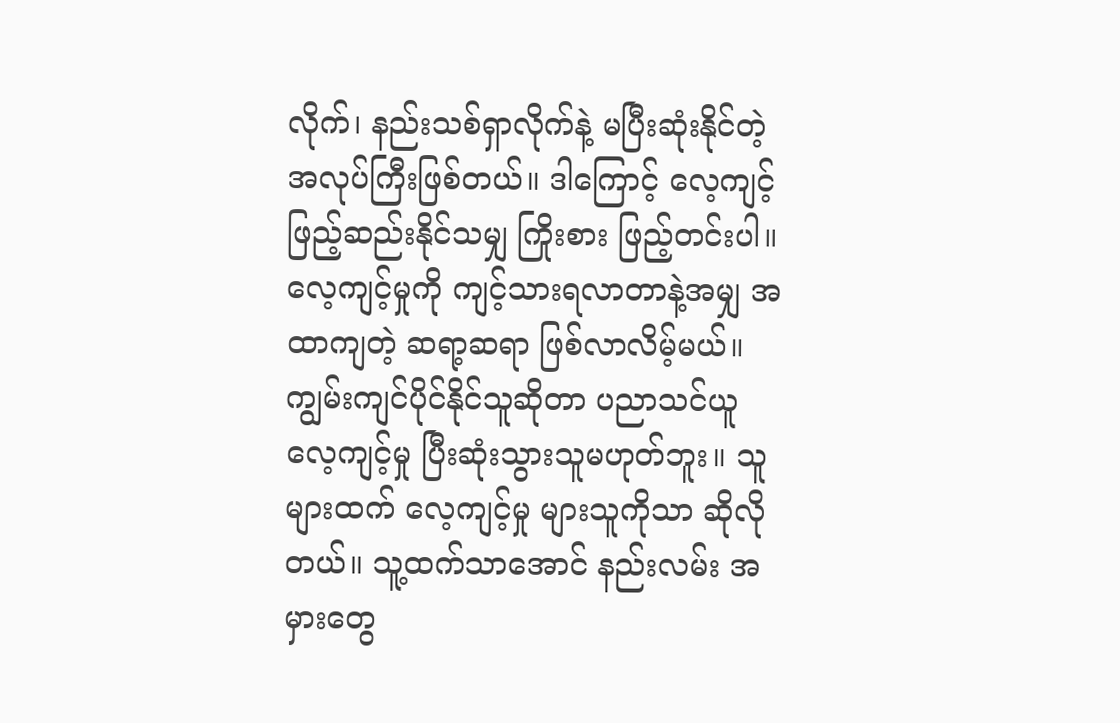လိုက်၊ နည်းသစ်ရှာလိုက်နဲ့ မပြီးဆုံးနိုင်တဲ့ အလုပ်ကြီးဖြစ်တယ်။ ဒါကြောင့် လေ့ကျင့်ဖြည့်ဆည်းနိုင်သမျှ ကြိုးစား ဖြည့်တင်းပါ။ လေ့ကျင့်မှုကို ကျင့်သားရလာတာနဲ့အမျှ အထာကျတဲ့ ဆရာ့ဆရာ ဖြစ်လာလိမ့်မယ်။ ကျွမ်းကျင်ပိုင်နိုင်သူဆိုတာ ပညာသင်ယူလေ့ကျင့်မှု ပြီးဆုံးသွားသူမဟုတ်ဘူး။ သူများထက် လေ့ကျင့်မှု များသူကိုသာ ဆိုလိုတယ်။ သူ့ထက်သာအောင် နည်းလမ်း အမှားတွေ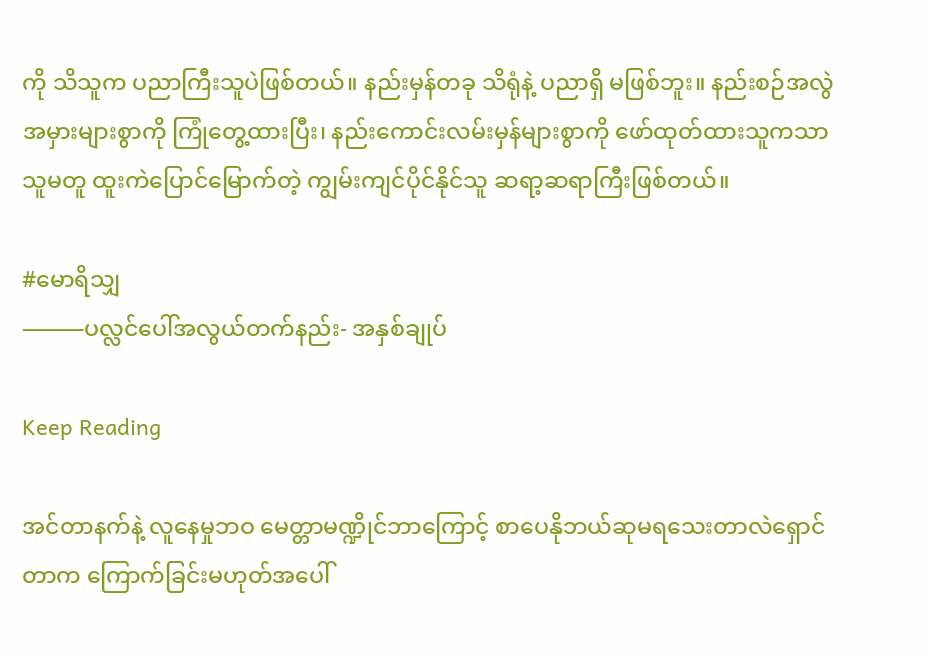ကို သိသူက ပညာကြီးသူပဲဖြစ်တယ်။ နည်းမှန်တခု သိရုံနဲ့ ပညာရှိ မဖြစ်ဘူး။ နည်းစဉ်အလွဲအမှားများစွာကို ကြုံတွေ့ထားပြီး၊ နည်းကောင်းလမ်းမှန်များစွာကို ဖော်ထုတ်ထားသူကသာ သူမတူ ထူးကဲပြောင်မြောက်တဲ့ ကျွမ်းကျင်ပိုင်နိုင်သူ ဆရာ့ဆရာကြီးဖြစ်တယ်။

#မောရိသျှ
⸻ပလ္လင်ပေါ်အလွယ်တက်နည်း- အနှစ်ချုပ်

Keep Reading

အင်တာနက်နဲ့ လူနေမှုဘဝ မေတ္တာမဏ္ဍိုင်ဘာကြောင့် စာပေနိုဘယ်ဆုမရသေးတာလဲရှောင်တာက ကြောက်ခြင်းမဟုတ်အပေါ်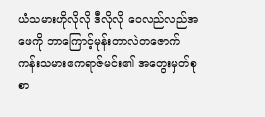ယံသမားဟိုလိုလို ဒီလိုလို ဝေလည်လည်အဖေကို ဘာကြောင့်မုန်းတာလဲတဇောက်ကန်းသမားဧကရာဇ်မင်း၏ အတွေးမှတ်စု စာ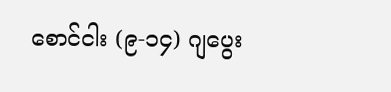စောင်ငါး (၉-၁၄) ဂျပွေး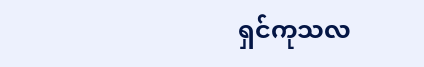ရှင်ကုသလ